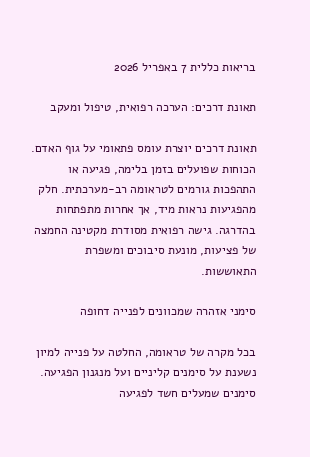בריאות כללית 7 באפריל 2026

תאונת דרכים: הערכה רפואית, טיפול ומעקב

תאונת דרכים יוצרת עומס פתאומי על גוף האדם. הכוחות שפועלים בזמן בלימה, פגיעה או התהפכות גורמים לטראומה רב-מערכתית. חלק מהפגיעות נראות מיד, אך אחרות מתפתחות בהדרגה. גישה רפואית מסודרת מקטינה החמצה של פציעות, מונעת סיבוכים ומשפרת התאוששות.

סימני אזהרה שמכוונים לפנייה דחופה

בכל מקרה של טראומה, החלטה על פנייה למיון נשענת על סימנים קליניים ועל מנגנון הפגיעה. סימנים שמעלים חשד לפגיעה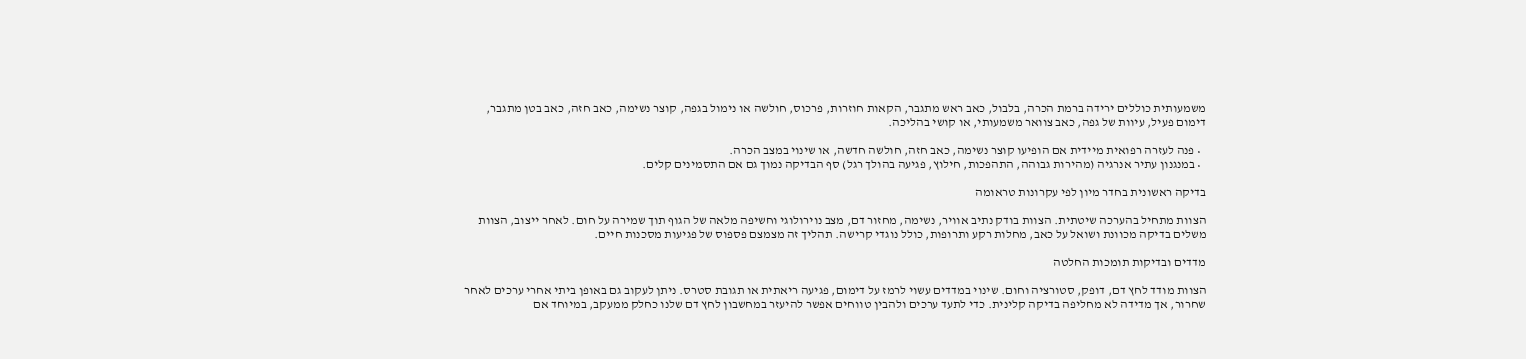משמעותית כוללים ירידה ברמת הכרה, בלבול, כאב ראש מתגבר, הקאות חוזרות, פרכוס, חולשה או נימול בגפה, קוצר נשימה, כאב חזה, כאב בטן מתגבר, דימום פעיל, עיוות של גפה, כאב צוואר משמעותי, או קושי בהליכה.

  • פנה לעזרה רפואית מיידית אם הופיעו קוצר נשימה, כאב חזה, חולשה חדשה, או שינוי במצב הכרה.
  • במנגנון עתיר אנרגיה (מהירות גבוהה, התהפכות, חילוץ, פגיעה בהולך רגל) סף הבדיקה נמוך גם אם התסמינים קלים.

בדיקה ראשונית בחדר מיון לפי עקרונות טראומה

הצוות מתחיל בהערכה שיטתית. הצוות בודק נתיב אוויר, נשימה, מחזור דם, מצב נוירולוגי וחשיפה מלאה של הגוף תוך שמירה על חום. לאחר ייצוב, הצוות משלים בדיקה מכוונת ושואל על כאב, מחלות רקע ותרופות, כולל נוגדי קרישה. תהליך זה מצמצם פספוס של פגיעות מסכנות חיים.

מדדים ובדיקות תומכות החלטה

הצוות מודד לחץ דם, דופק, סטורציה וחום. שינוי במדדים עשוי לרמז על דימום, פגיעה ריאתית או תגובת סטרס. ניתן לעקוב גם באופן ביתי אחרי ערכים לאחר שחרור, אך מדידה לא מחליפה בדיקה קלינית. כדי לתעד ערכים ולהבין טווחים אפשר להיעזר במחשבון לחץ דם שלנו כחלק ממעקב, במיוחד אם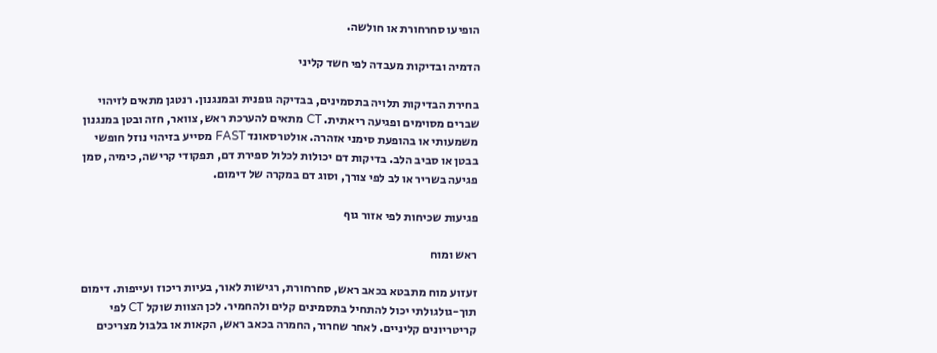הופיעו סחרחורת או חולשה.

הדמיה ובדיקות מעבדה לפי חשד קליני

בחירת הבדיקות תלויה בתסמינים, בבדיקה גופנית ובמנגנון. רנטגן מתאים לזיהוי שברים מסוימים ופגיעה ריאתית. CT מתאים להערכת ראש, צוואר, חזה ובטן במנגנון משמעותי או בהופעת סימני אזהרה. אולטרסאונד FAST מסייע בזיהוי נוזל חופשי בבטן או סביב הלב. בדיקות דם יכולות לכלול ספירת דם, תפקודי קרישה, כימיה, סמן פגיעה בשריר או לב לפי צורך, וסוג דם במקרה של דימום.

פגיעות שכיחות לפי אזור גוף

ראש ומוח

זעזוע מוח מתבטא בכאב ראש, סחרחורת, רגישות לאור, בעיות ריכוז ועייפות. דימום תוך-גולגולתי יכול להתחיל בתסמינים קלים ולהחמיר. לכן הצוות שוקל CT לפי קריטריונים קליניים. לאחר שחרור, החמרה בכאב ראש, הקאות או בלבול מצריכים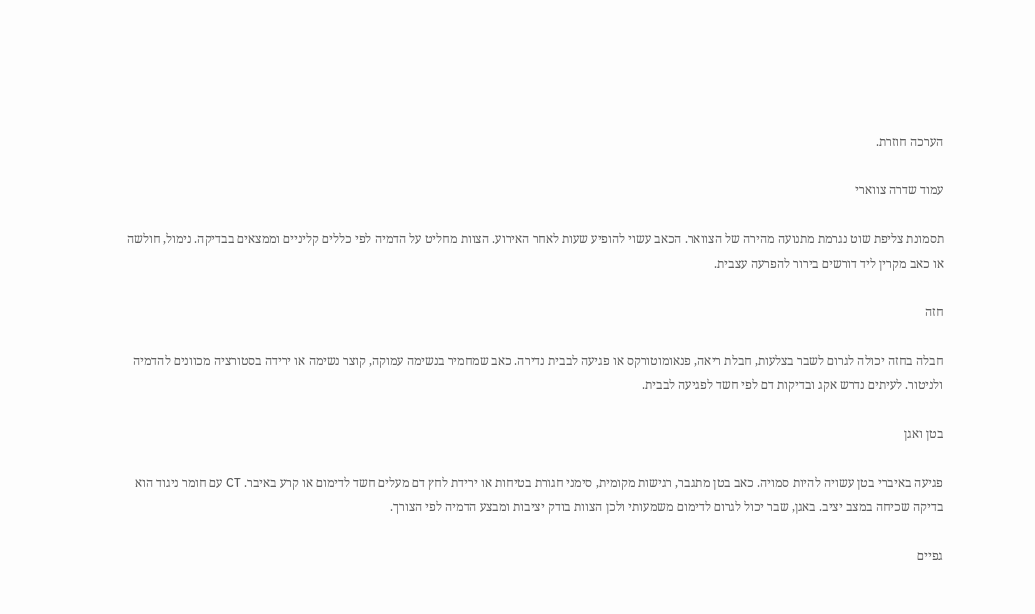הערכה חוזרת.

עמוד שדרה צווארי

תסמונת צליפת שוט נגרמת מתנועה מהירה של הצוואר. הכאב עשוי להופיע שעות לאחר האירוע. הצוות מחליט על הדמיה לפי כללים קליניים וממצאים בבדיקה. נימול, חולשה או כאב מקרין ליד דורשים בירור להפרעה עצבית.

חזה

חבלה בחזה יכולה לגרום לשבר בצלעות, חבלת ריאה, פנאומוטורקס או פגיעה לבבית נדירה. כאב שמחמיר בנשימה עמוקה, קוצר נשימה או ירידה בסטורציה מכוונים להדמיה ולניטור. לעיתים נדרש אקג ובדיקות דם לפי חשד לפגיעה לבבית.

בטן ואגן

פגיעה באיברי בטן עשויה להיות סמויה. כאב בטן מתגבר, רגישות מקומית, סימני חגורת בטיחות או ירידת לחץ דם מעלים חשד לדימום או קרע באיבר. CT עם חומר ניגוד הוא בדיקה שכיחה במצב יציב. באגן, שבר יכול לגרום לדימום משמעותי ולכן הצוות בודק יציבות ומבצע הדמיה לפי הצורך.

גפיים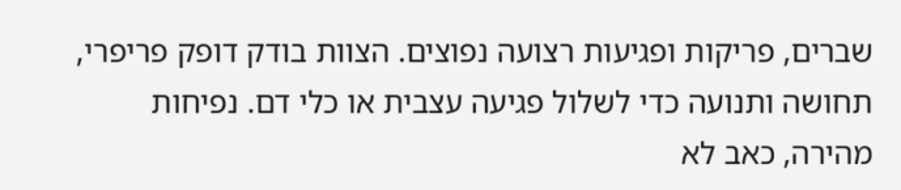שברים, פריקות ופגיעות רצועה נפוצים. הצוות בודק דופק פריפרי, תחושה ותנועה כדי לשלול פגיעה עצבית או כלי דם. נפיחות מהירה, כאב לא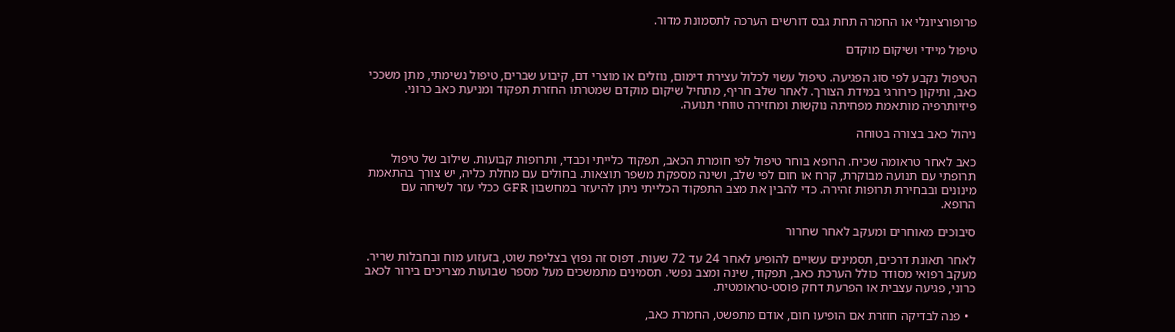פרופורציונלי או החמרה תחת גבס דורשים הערכה לתסמונת מדור.

טיפול מיידי ושיקום מוקדם

הטיפול נקבע לפי סוג הפגיעה. טיפול עשוי לכלול עצירת דימום, נוזלים או מוצרי דם, קיבוע שברים, טיפול נשימתי, מתן משככי כאב, ותיקון כירורגי במידת הצורך. לאחר שלב חריף, מתחיל שיקום מוקדם שמטרתו החזרת תפקוד ומניעת כאב כרוני. פיזיותרפיה מותאמת מפחיתה נוקשות ומחזירה טווחי תנועה.

ניהול כאב בצורה בטוחה

כאב לאחר טראומה שכיח. הרופא בוחר טיפול לפי חומרת הכאב, תפקוד כלייתי וכבדי, ותרופות קבועות. שילוב של טיפול תרופתי עם תנועה מבוקרת, קרח או חום לפי שלב, ושינה מספקת משפר תוצאות. בחולים עם מחלת כליה, יש צורך בהתאמת מינונים ובבחירת תרופות זהירה. כדי להבין את מצב התפקוד הכלייתי ניתן להיעזר במחשבון GFR ככלי עזר לשיחה עם הרופא.

סיבוכים מאוחרים ומעקב לאחר שחרור

לאחר תאונת דרכים, תסמינים עשויים להופיע לאחר 24 עד 72 שעות. דפוס זה נפוץ בצליפת שוט, בזעזוע מוח ובחבלות שריר. מעקב רפואי מסודר כולל הערכת כאב, תפקוד, שינה ומצב נפשי. תסמינים מתמשכים מעל מספר שבועות מצריכים בירור לכאב כרוני, פגיעה עצבית או הפרעת דחק פוסט-טראומטית.

  • פנה לבדיקה חוזרת אם הופיעו חום, אודם מתפשט, החמרת כאב,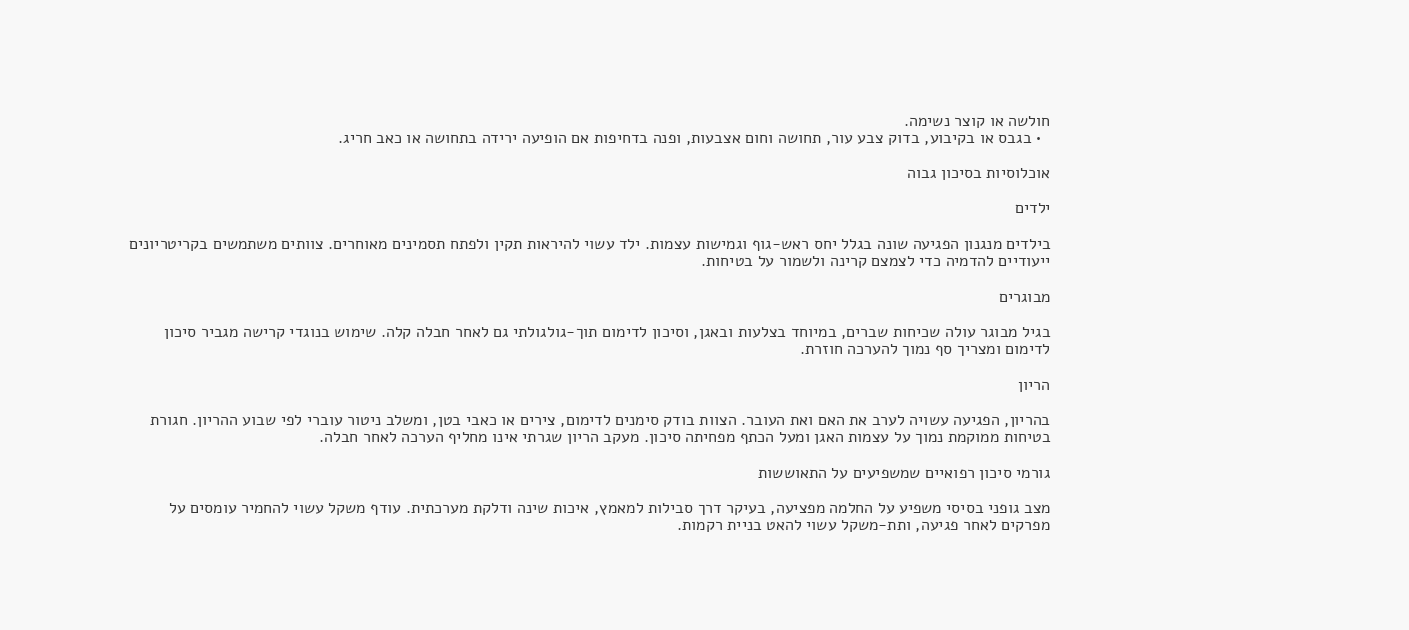חולשה או קוצר נשימה.
  • בגבס או בקיבוע, בדוק צבע עור, תחושה וחום אצבעות, ופנה בדחיפות אם הופיעה ירידה בתחושה או כאב חריג.

אוכלוסיות בסיכון גבוה

ילדים

בילדים מנגנון הפגיעה שונה בגלל יחס ראש-גוף וגמישות עצמות. ילד עשוי להיראות תקין ולפתח תסמינים מאוחרים. צוותים משתמשים בקריטריונים ייעודיים להדמיה כדי לצמצם קרינה ולשמור על בטיחות.

מבוגרים

בגיל מבוגר עולה שכיחות שברים, במיוחד בצלעות ובאגן, וסיכון לדימום תוך-גולגולתי גם לאחר חבלה קלה. שימוש בנוגדי קרישה מגביר סיכון לדימום ומצריך סף נמוך להערכה חוזרת.

הריון

בהריון, הפגיעה עשויה לערב את האם ואת העובר. הצוות בודק סימנים לדימום, צירים או כאבי בטן, ומשלב ניטור עוברי לפי שבוע ההריון. חגורת בטיחות ממוקמת נמוך על עצמות האגן ומעל הכתף מפחיתה סיכון. מעקב הריון שגרתי אינו מחליף הערכה לאחר חבלה.

גורמי סיכון רפואיים שמשפיעים על התאוששות

מצב גופני בסיסי משפיע על החלמה מפציעה, בעיקר דרך סבילות למאמץ, איכות שינה ודלקת מערכתית. עודף משקל עשוי להחמיר עומסים על מפרקים לאחר פגיעה, ותת-משקל עשוי להאט בניית רקמות.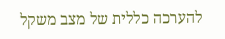להערכה כללית של מצב משקל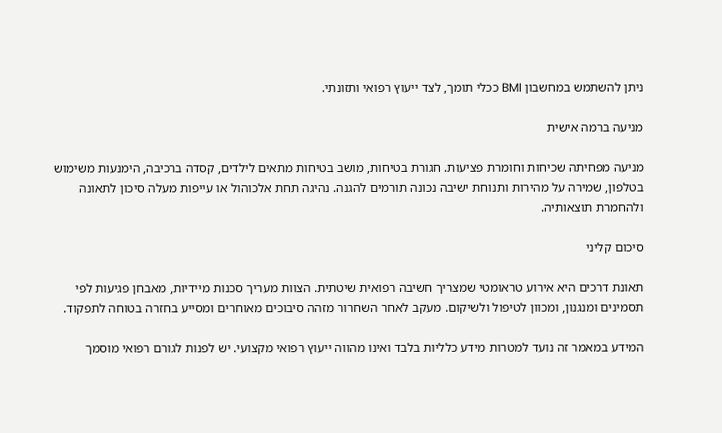ניתן להשתמש במחשבון BMI ככלי תומך, לצד ייעוץ רפואי ותזונתי.

מניעה ברמה אישית

מניעה מפחיתה שכיחות וחומרת פציעות. חגורת בטיחות, מושב בטיחות מתאים לילדים, קסדה ברכיבה, הימנעות משימוש בטלפון, שמירה על מהירות ותנוחת ישיבה נכונה תורמים להגנה. נהיגה תחת אלכוהול או עייפות מעלה סיכון לתאונה ולהחמרת תוצאותיה.

סיכום קליני

תאונת דרכים היא אירוע טראומטי שמצריך חשיבה רפואית שיטתית. הצוות מעריך סכנות מיידיות, מאבחן פגיעות לפי תסמינים ומנגנון, ומכוון לטיפול ולשיקום. מעקב לאחר השחרור מזהה סיבוכים מאוחרים ומסייע בחזרה בטוחה לתפקוד.

המידע במאמר זה נועד למטרות מידע כלליות בלבד ואינו מהווה ייעוץ רפואי מקצועי. יש לפנות לגורם רפואי מוסמך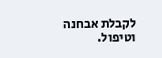לקבלת אבחנה וטיפול.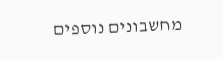מחשבונים נוספים